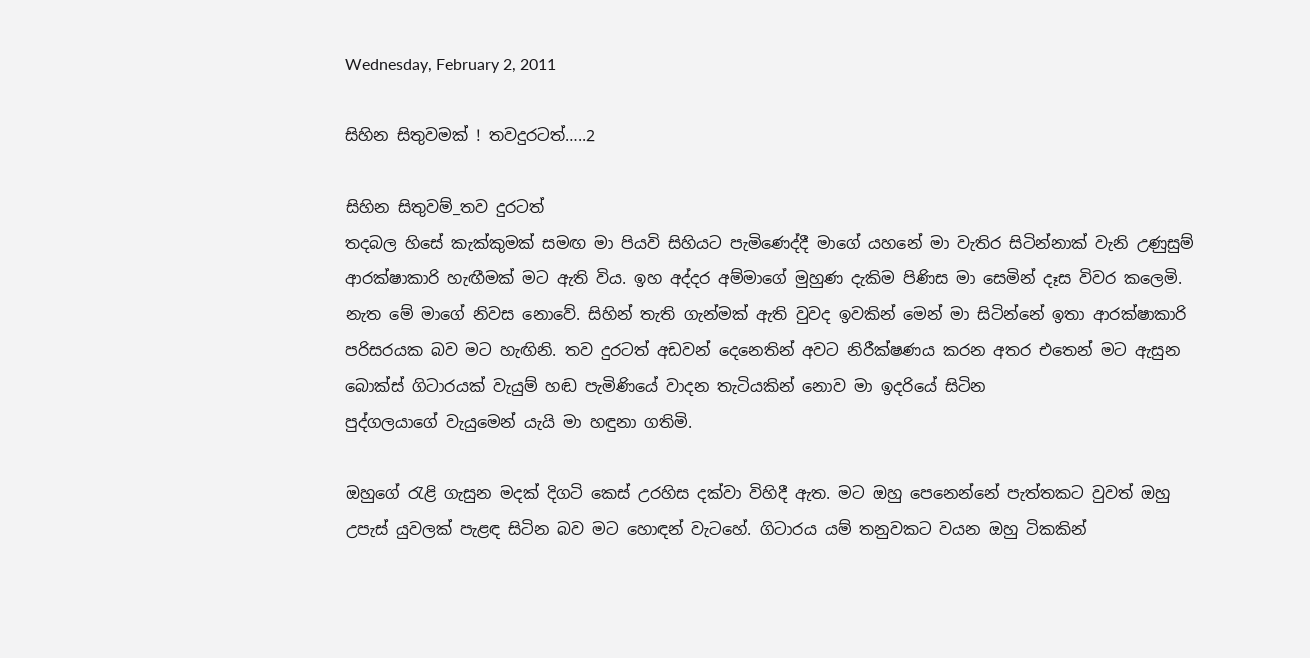Wednesday, February 2, 2011

සිහින සිතුවමක් ! තවදුරටත්…..2

සිහින සිතුවම්_තව දුරටත්
තදබල හිසේ කැක්කුමක් සමඟ මා පියවි සිහියට පැමිණෙද්දී මාගේ යහනේ මා වැතිර සිටින්නාක් වැනි උණුසුම් ආරක්ෂාකාරි හැඟීමක් මට ඇති විය. ඉහ අද්දර අම්මාගේ මුහුණ දැකිම පිණිස මා සෙමින් දෑස විවර කලෙමි. නැත මේ මාගේ නිවස නොවේ. සිහින් තැති ගැන්මක් ඇති වුවද ඉවකින් මෙන් මා සිටින්නේ ඉතා ආරක්ෂාකාරි පරිසරයක බව මට හැඟිනි. තව දුරටත් අඩවන් දෙනෙතින් අවට නිරීක්ෂණය කරන අතර එතෙන් මට ඇසුන බොක්ස් ගිටාරයක් වැයුම් හඬ පැමිණියේ වාදන තැටියකින් නොව මා ඉදරියේ සිටින
පුද්ගලයාගේ වැයුමෙන් යැයි මා හඳුනා ගතිමි.

ඔහුගේ රැළි ගැසුන මදක් දිගටි කෙස් උරහිස දක්වා විහිදී ඇත. මට ඔහු පෙනෙන්නේ පැත්තකට වුවත් ඔහු උපැස් යුවලක් පැළඳ සිටින බව මට හොඳන් වැටහේ. ගිටාරය යම් තනුවකට වයන ඔහු ටිකකින්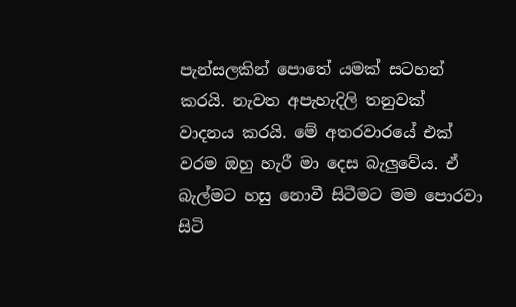පැන්සලකින් පොතේ යමක් සටහන් කරයි. නැවත අපැහැදිලි තනුවක් වාදනය කරයි. මේ අතරවාරයේ එක් වරම ඔහු හැරී මා දෙස බැලුවේය. ඒ බැල්මට හසු නොවී සිටීමට මම පොරවා සිටි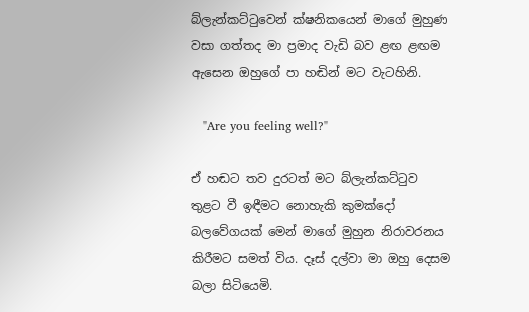බ්ලැන්කට්ටුවෙන් ක්ෂනිකයෙන් මාගේ මුහුණ වසා ගත්තද මා ප්‍රමාද වැඩි බව ළඟ ළඟම ඇසෙන ඔහුගේ පා හඬින් මට වැටහිනි.

   "Are you feeling well?"

ඒ හඬට තව දුරටත් මට බ්ලැන්කට්ටුව තුළට වී ඉඳීමට නොහැකි කුමක්දෝ බලවේගයක් මෙන් මාගේ මුහුන නිරාවරනය කිරීමට සමත් විය. දෑස් දල්වා මා ඔහු දෙසම බලා සිටියෙමි.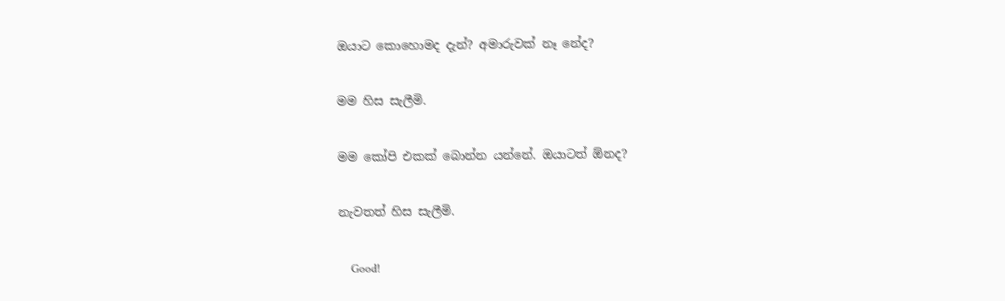ඔයාට කොහොමද දැන්? අමාරුවක් නෑ නේද?

මම හිස ‍සැලීමි.

මම කෝපි එකක් බොන්න යන්නේ. ඔයාටත් ඕනද?

නැවතත් හිස සැලීමි.

    Good!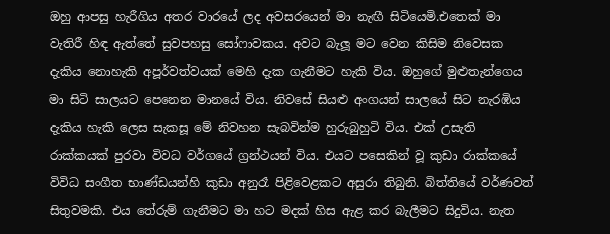ඔහු ආපසු හැරීගිය අතර වාරයේ ලද අවසරයෙන් මා නැඟී සිටියෙමි.එතෙක් මා වැතිරී හිඳ ඇත්තේ සුවපහසු සෝෆාවකය. අවට බැලූ මට වෙන කිසිම නිවෙසක දැකිය නොහැකි අපූර්වත්වයක් මෙහි දැක ගැනීමට හැකි විය. ඔහුගේ මුළුතැන්ගෙය මා සිටි සාලයට පෙනෙන මානයේ විය. නිවසේ සියළු අංගයන් සාලයේ සිට නැරඹිය දැකිය හැකි ලෙස සැකසූ මේ නිවහන සැබවින්ම හුරුබුහුටි විය. එක් උසැති රාක්කයක් පුරවා විවධ වර්ගයේ ග්‍රන්ථයන් විය. එයට පසෙකින් වූ කුඩා රාක්කයේ විවිධ සංගීත භාණ්ඩයන්හි කුඩා අනුරෑ පිළිවෙළකට අසුරා තිබුනි. බිත්තියේ වර්ණවත් සිතුවමකි. එය තේරුම් ගැනීමට මා හට මදක් හිස ඇළ කර බැලීමට සිදුවිය. නැත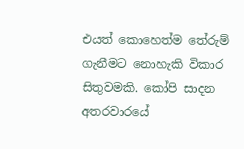එයත් කොහෙත්ම තේරුම් ගැනීමට නොහැකි විකාර සිතුවමකි. කෝපි සාදන අතරවාරයේ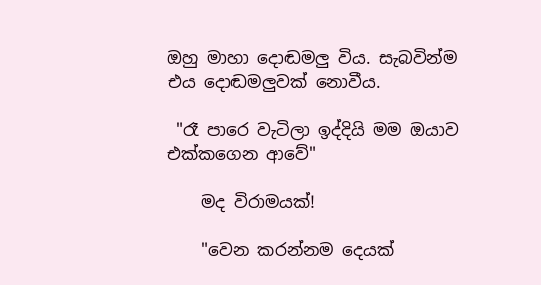ඔහු මාහා දොඬමලු විය. සැබවින්ම එය දොඬමලුවක් නොවීය.

 "රෑ පාරෙ වැටිලා ඉද්දියි මම ඔයාව එක්කගෙන ආවේ"

    මද විරාමයක්!

    "වෙන කරන්නම දෙයක්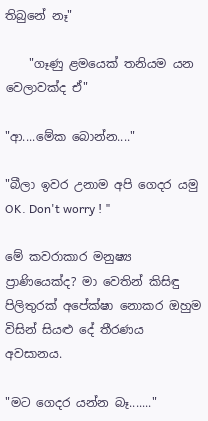තිබුනේ නෑ"

    "ගෑණු ළමයෙක් තනියම යන වෙලාවක්ද ඒ"

"ආ....මේක බොන්න...."

"බීලා ඉවර උනාම අපි ගෙදර යමු OK. Don't worry ! "

මේ කවරාකාර මනුෂ්‍ය ප්‍රාණියෙක්ද? මා වෙතින් කිසිඳු පිලිතුරක් අපේක්ෂා නොකර ඔහුම විසින් සියළු දේ තීරණය අවසානය.

"මට ගෙදර යන්න බෑ......."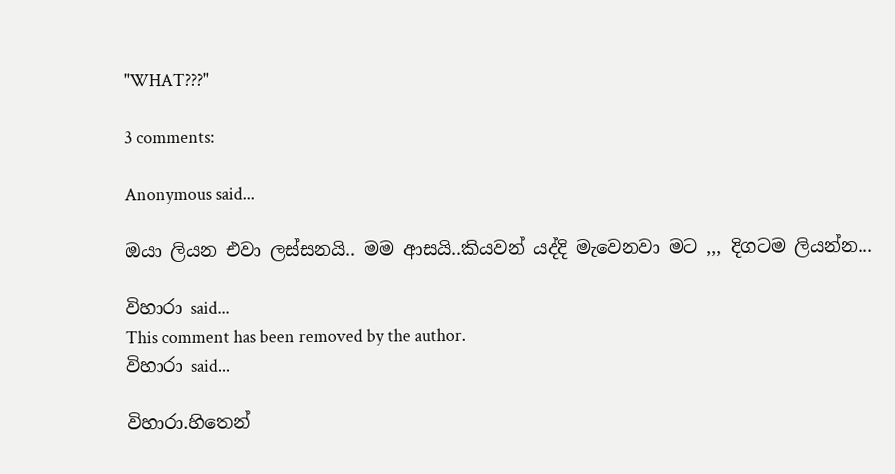"WHAT???"

3 comments:

Anonymous said...

ඔයා ලියන එවා ලස්සනයි.. මම ආසයි..කියවන් යද්දි මැවෙනවා මට ,,, දිගටම ලියන්න...

විහාරා said...
This comment has been removed by the author.
විහාරා said...

විහාරා.හිතෙන්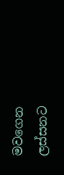මවගෙන ලස්සනට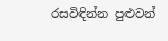රසවිඳින්න පුළුවන්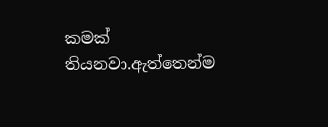කමක් තියනවා.ඇත්තෙන්ම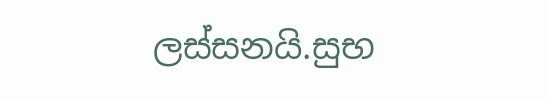ලස්සනයි.සුභ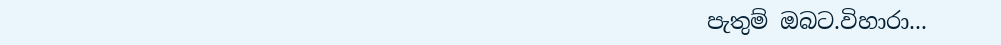පැතුම් ඔබට.විහාරා...